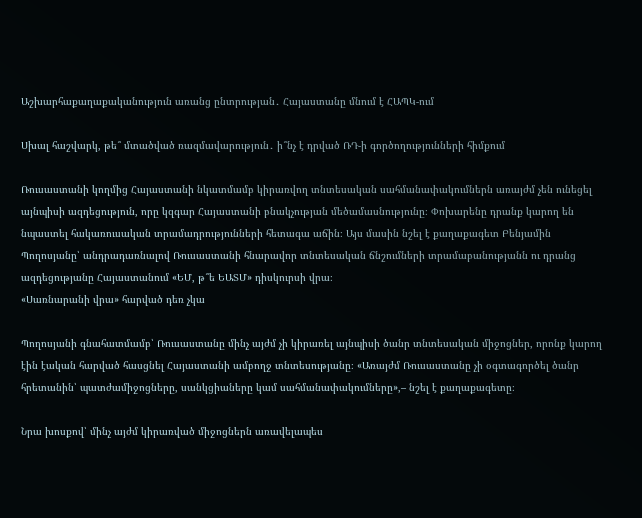Աշխարհաքաղաքականություն առանց ընտրության․ Հայաստանը մնում է ՀԱՊԿ-ում

Սխալ հաշվարկ, թե՞ մտածված ռազմավարություն․ ի՞նչ է դրված ՌԴ-ի գործողությունների հիմքում

Ռուսաստանի կողմից Հայաստանի նկատմամբ կիրառվող տնտեսական սահմանափակումներն առայժմ չեն ունեցել այնպիսի ազդեցություն, որը կզգար Հայաստանի բնակչության մեծամասնությունը։ Փոխարենը դրանք կարող են նպաստել հակառուսական տրամադրությունների հետագա աճին։ Այս մասին նշել է քաղաքագետ Բենյամին Պողոսյանը՝ անդրադառնալով Ռուսաստանի հնարավոր տնտեսական ճնշումների տրամաբանությանն ու դրանց ազդեցությանը Հայաստանում «ԵՄ, թ՞ե ԵԱՏՄ» դիսկուրսի վրա։
«Սառնարանի վրա» հարված դեռ չկա

Պողոսյանի գնահատմամբ՝ Ռուսաստանը մինչ այժմ չի կիրառել այնպիսի ծանր տնտեսական միջոցներ, որոնք կարող էին էական հարված հասցնել Հայաստանի ամբողջ տնտեսությանը։ «Առայժմ Ռուսաստանը չի օգտագործել ծանր հրետանին՝ պատժամիջոցները, սանկցիաները կամ սահմանափակումները»,– նշել է քաղաքագետը։

Նրա խոսքով՝ մինչ այժմ կիրառված միջոցներն առավելապես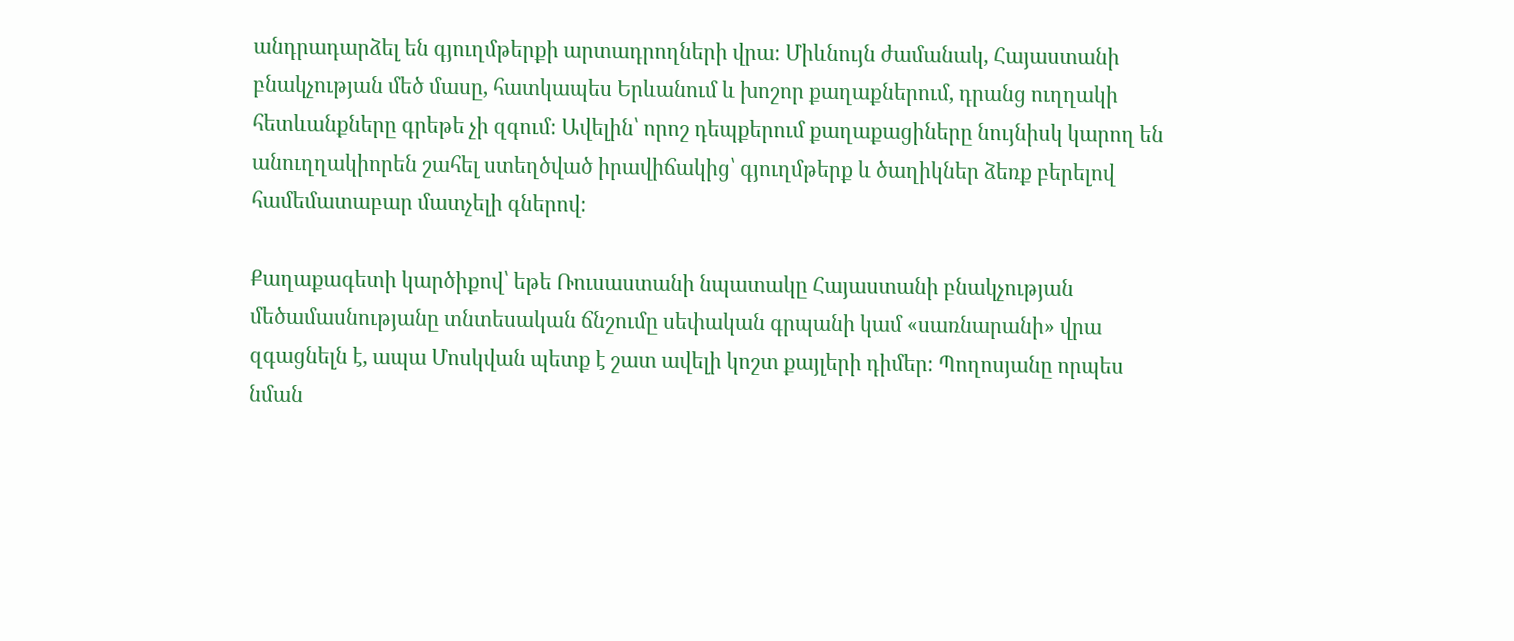անդրադարձել են գյուղմթերքի արտադրողների վրա։ Միևնույն ժամանակ, Հայաստանի բնակչության մեծ մասը, հատկապես Երևանում և խոշոր քաղաքներում, դրանց ուղղակի հետևանքները գրեթե չի զգում։ Ավելին՝ որոշ դեպքերում քաղաքացիները նույնիսկ կարող են անուղղակիորեն շահել ստեղծված իրավիճակից՝ գյուղմթերք և ծաղիկներ ձեռք բերելով համեմատաբար մատչելի գներով։

Քաղաքագետի կարծիքով՝ եթե Ռուսաստանի նպատակը Հայաստանի բնակչության մեծամասնությանը տնտեսական ճնշումը սեփական գրպանի կամ «սառնարանի» վրա զգացնելն է, ապա Մոսկվան պետք է շատ ավելի կոշտ քայլերի դիմեր։ Պողոսյանը որպես նման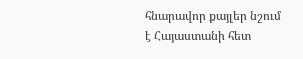հնարավոր քայլեր նշում է Հայաստանի հետ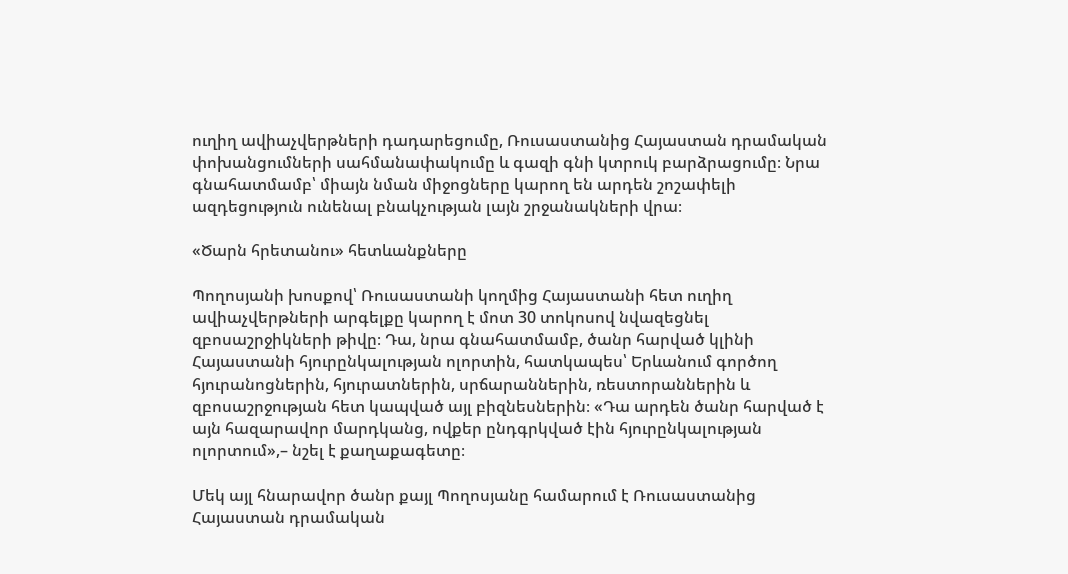ուղիղ ավիաչվերթների դադարեցումը, Ռուսաստանից Հայաստան դրամական փոխանցումների սահմանափակումը և գազի գնի կտրուկ բարձրացումը։ Նրա գնահատմամբ՝ միայն նման միջոցները կարող են արդեն շոշափելի ազդեցություն ունենալ բնակչության լայն շրջանակների վրա։

«Ծարն հրետանու» հետևանքները

Պողոսյանի խոսքով՝ Ռուսաստանի կողմից Հայաստանի հետ ուղիղ ավիաչվերթների արգելքը կարող է մոտ 30 տոկոսով նվազեցնել զբոսաշրջիկների թիվը։ Դա, նրա գնահատմամբ, ծանր հարված կլինի Հայաստանի հյուրընկալության ոլորտին, հատկապես՝ Երևանում գործող հյուրանոցներին, հյուրատներին, սրճարաններին, ռեստորաններին և զբոսաշրջության հետ կապված այլ բիզնեսներին։ «Դա արդեն ծանր հարված է այն հազարավոր մարդկանց, ովքեր ընդգրկված էին հյուրընկալության ոլորտում»,– նշել է քաղաքագետը։

Մեկ այլ հնարավոր ծանր քայլ Պողոսյանը համարում է Ռուսաստանից Հայաստան դրամական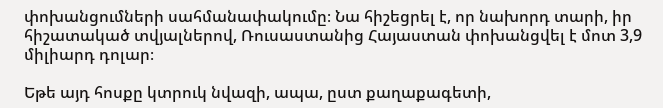փոխանցումների սահմանափակումը։ Նա հիշեցրել է, որ նախորդ տարի, իր հիշատակած տվյալներով, Ռուսաստանից Հայաստան փոխանցվել է մոտ 3,9 միլիարդ դոլար։

Եթե այդ հոսքը կտրուկ նվազի, ապա, ըստ քաղաքագետի,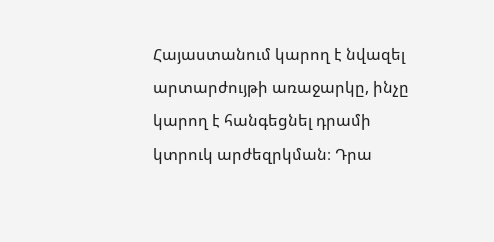Հայաստանում կարող է նվազել արտարժույթի առաջարկը, ինչը կարող է հանգեցնել դրամի կտրուկ արժեզրկման։ Դրա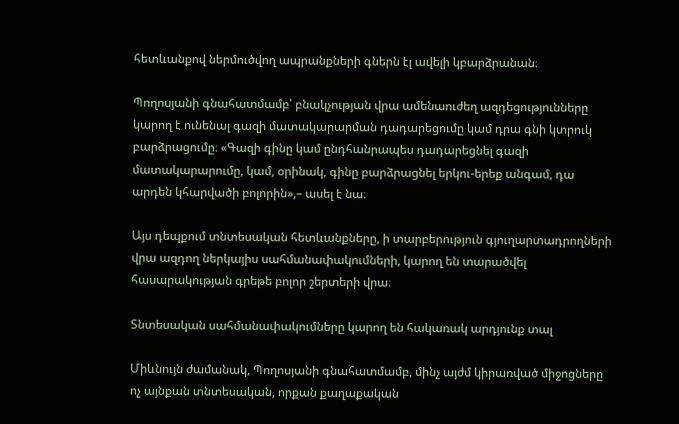հետևանքով ներմուծվող ապրանքների գներն էլ ավելի կբարձրանան։

Պողոսյանի գնահատմամբ՝ բնակչության վրա ամենաուժեղ ազդեցությունները կարող է ունենալ գազի մատակարարման դադարեցումը կամ դրա գնի կտրուկ բարձրացումը։ «Գազի գինը կամ ընդհանրապես դադարեցնել գազի մատակարարումը, կամ, օրինակ, գինը բարձրացնել երկու-երեք անգամ, դա արդեն կհարվածի բոլորին»,– ասել է նա։

Այս դեպքում տնտեսական հետևանքները, ի տարբերություն գյուղարտադրողների վրա ազդող ներկայիս սահմանափակումների, կարող են տարածվել հասարակության գրեթե բոլոր շերտերի վրա։

Տնտեսական սահմանափակումները կարող են հակառակ արդյունք տալ

Միևնույն ժամանակ, Պողոսյանի գնահատմամբ, մինչ այժմ կիրառված միջոցները ոչ այնքան տնտեսական, որքան քաղաքական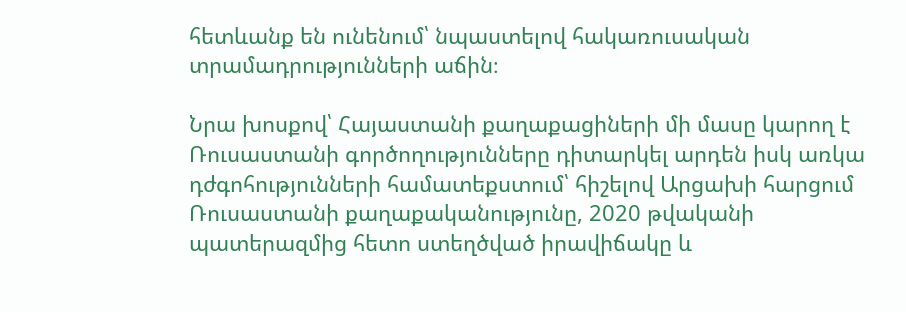հետևանք են ունենում՝ նպաստելով հակառուսական տրամադրությունների աճին։

Նրա խոսքով՝ Հայաստանի քաղաքացիների մի մասը կարող է Ռուսաստանի գործողությունները դիտարկել արդեն իսկ առկա դժգոհությունների համատեքստում՝ հիշելով Արցախի հարցում Ռուսաստանի քաղաքականությունը, 2020 թվականի պատերազմից հետո ստեղծված իրավիճակը և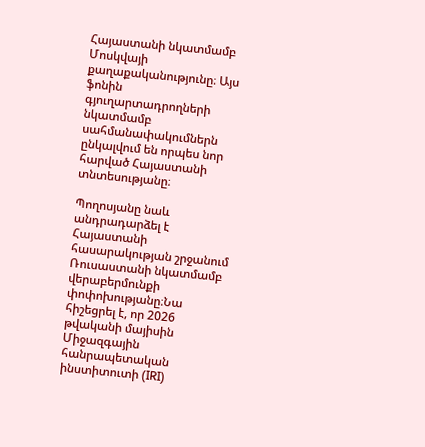Հայաստանի նկատմամբ Մոսկվայի քաղաքականությունը։ Այս ֆոնին գյուղարտադրողների նկատմամբ սահմանափակումներն ընկալվում են որպես նոր հարված Հայաստանի տնտեսությանը։

Պողոսյանը նաև անդրադարձել է Հայաստանի հասարակության շրջանում Ռուսաստանի նկատմամբ վերաբերմունքի փոփոխությանը։Նա հիշեցրել է, որ 2026 թվականի մայիսին Միջազգային հանրապետական ինստիտուտի (IRI)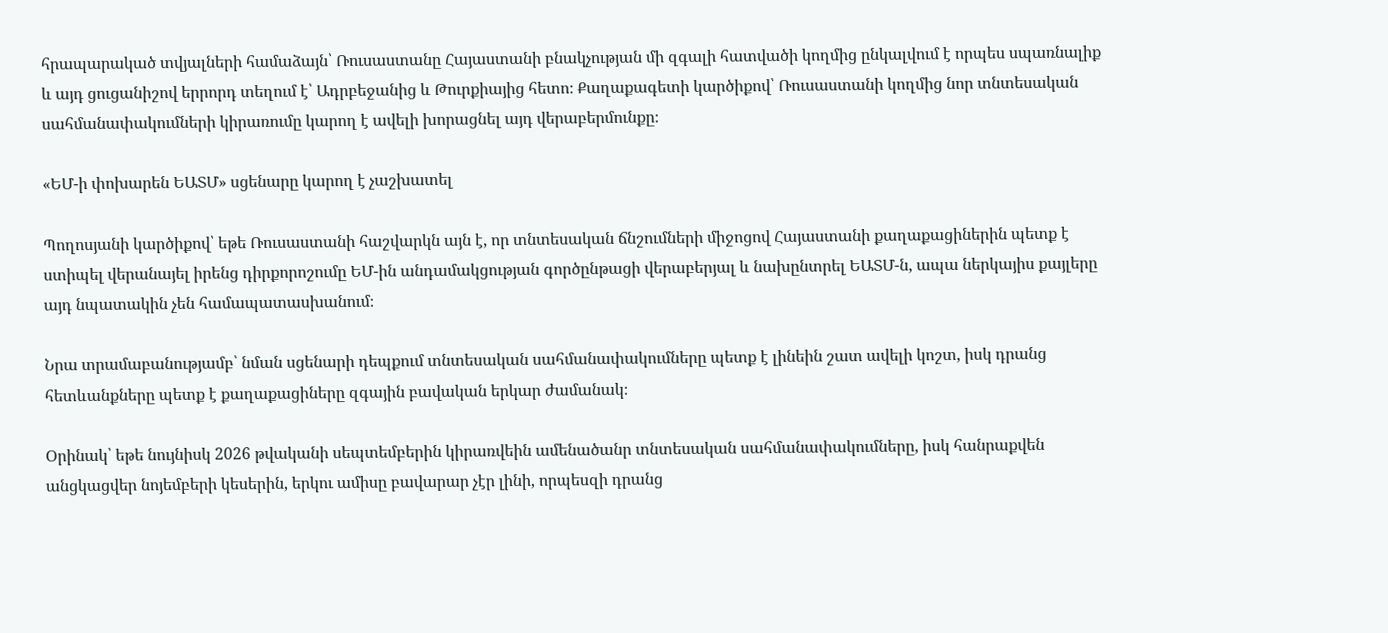հրապարակած տվյալների համաձայն՝ Ռուսաստանը Հայաստանի բնակչության մի զգալի հատվածի կողմից ընկալվում է որպես սպառնալիք և այդ ցուցանիշով երրորդ տեղում է՝ Ադրբեջանից և Թուրքիայից հետո։ Քաղաքագետի կարծիքով՝ Ռուսաստանի կողմից նոր տնտեսական սահմանափակումների կիրառումը կարող է ավելի խորացնել այդ վերաբերմունքը։

«ԵՄ-ի փոխարեն ԵԱՏՄ» սցենարը կարող է չաշխատել

Պողոսյանի կարծիքով՝ եթե Ռուսաստանի հաշվարկն այն է, որ տնտեսական ճնշումների միջոցով Հայաստանի քաղաքացիներին պետք է ստիպել վերանայել իրենց դիրքորոշումը ԵՄ-ին անդամակցության գործընթացի վերաբերյալ և նախընտրել ԵԱՏՄ-ն, ապա ներկայիս քայլերը այդ նպատակին չեն համապատասխանում։

Նրա տրամաբանությամբ՝ նման սցենարի դեպքում տնտեսական սահմանափակումները պետք է լինեին շատ ավելի կոշտ, իսկ դրանց հետևանքները պետք է քաղաքացիները զգային բավական երկար ժամանակ։

Օրինակ՝ եթե նույնիսկ 2026 թվականի սեպտեմբերին կիրառվեին ամենածանր տնտեսական սահմանափակումները, իսկ հանրաքվեն անցկացվեր նոյեմբերի կեսերին, երկու ամիսը բավարար չէր լինի, որպեսզի դրանց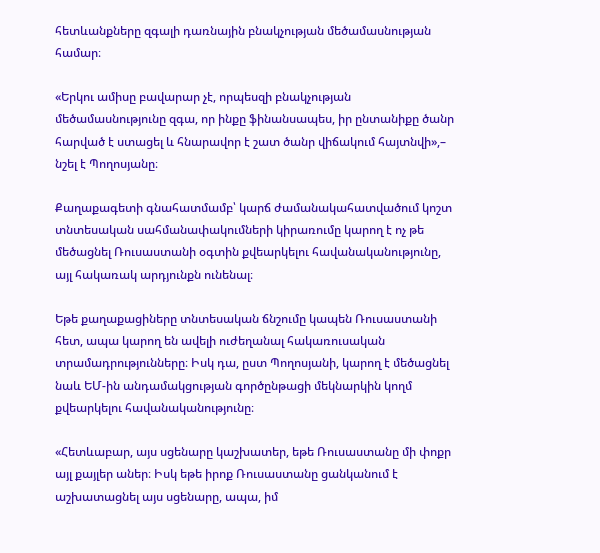հետևանքները զգալի դառնային բնակչության մեծամասնության համար։

«Երկու ամիսը բավարար չէ, որպեսզի բնակչության մեծամասնությունը զգա, որ ինքը ֆինանսապես, իր ընտանիքը ծանր հարված է ստացել և հնարավոր է շատ ծանր վիճակում հայտնվի»,– նշել է Պողոսյանը։

Քաղաքագետի գնահատմամբ՝ կարճ ժամանակահատվածում կոշտ տնտեսական սահմանափակումների կիրառումը կարող է ոչ թե մեծացնել Ռուսաստանի օգտին քվեարկելու հավանականությունը, այլ հակառակ արդյունքն ունենալ։

Եթե քաղաքացիները տնտեսական ճնշումը կապեն Ռուսաստանի հետ, ապա կարող են ավելի ուժեղանալ հակառուսական տրամադրությունները։ Իսկ դա, ըստ Պողոսյանի, կարող է մեծացնել նաև ԵՄ-ին անդամակցության գործընթացի մեկնարկին կողմ քվեարկելու հավանականությունը։

«Հետևաբար, այս սցենարը կաշխատեր, եթե Ռուսաստանը մի փոքր այլ քայլեր աներ։ Իսկ եթե իրոք Ռուսաստանը ցանկանում է աշխատացնել այս սցենարը, ապա, իմ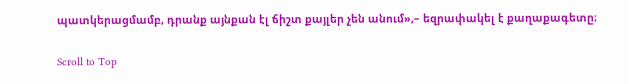պատկերացմամբ, դրանք այնքան էլ ճիշտ քայլեր չեն անում»,– եզրափակել է քաղաքագետը։

Scroll to Top